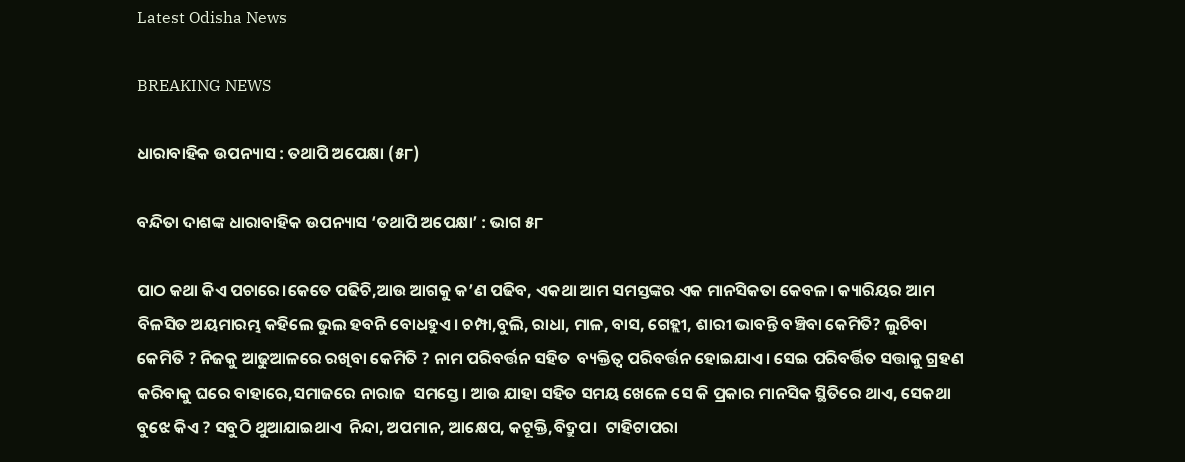Latest Odisha News

BREAKING NEWS

ଧାରାବାହିକ ଉପନ୍ୟାସ : ତଥାପି ଅପେକ୍ଷା (୫୮)

ବନ୍ଦିତା ଦାଶଙ୍କ ଧାରାବାହିକ ଉପନ୍ୟାସ ‘ତଥାପି ଅପେକ୍ଷା’ : ଭାଗ ୫୮

ପାଠ କଥା କିଏ ପଚାରେ।କେତେ ପଢିଚି,ଆଉ ଆଗକୁ କ’ଣ ପଢିବ, ଏକଥା ଆମ ସମସ୍ତଙ୍କର ଏକ ମାନସିକତା କେବଳ। କ୍ୟାରିୟର ଆମ ବିଳସିତ ଅୟମାରମ୍ଭ କହିଲେ ଭୁଲ ହବନି ବୋଧହୁଏ। ଚମ୍ପା,ବୁଲି, ରାଧା, ମାଳ, ବାସ, ଗେହ୍ଲୀ, ଶାରୀ ଭାବନ୍ତି ବଞ୍ଚିବା କେମିତି? ଲୁଚିବା କେମିତି ? ନିଜକୁ ଆଢୁଆଳରେ ରଖିବା କେମିତି ? ନାମ ପରିବର୍ତ୍ତନ ସହିତ  ବ୍ୟକ୍ତିତ୍ବ ପରିବର୍ତ୍ତନ ହୋଇଯାଏ। ସେଇ ପରିବର୍ତ୍ତିତ ସତ୍ତାକୁ ଗ୍ରହଣ କରିବାକୁ ଘରେ ବାହାରେ,ସମାଜରେ ନାରାଜ  ସମସ୍ତେ। ଆଉ ଯାହା ସହିତ ସମୟ ଖେଳେ ସେ କି ପ୍ରକାର ମାନସିକ ସ୍ଥିତିରେ ଥାଏ, ସେକଥା ବୁଝେ କିଏ ? ସବୁଠି ଥୁଆଯାଇଥାଏ  ନିନ୍ଦା, ଅପମାନ, ଆକ୍ଷେପ, କଟୂକ୍ତି,ବିଦ୍ରୁପ।  ଟାହିଟାପରା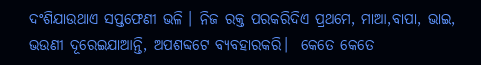ଦଂଶିଯାଉଥାଏ ସପ୍ତଫେଣୀ ଭଳି । ନିଜ ରକ୍ତ ପରକରିଦିଏ ପ୍ରଥମେ, ମାଆ,ବାପା, ଭାଇ, ଭଉଣୀ ଦୂରେଇଯାଆନ୍ତି, ଅପଶବ୍ଦଟେ ବ୍ୟବହାରକରି।  କେତେ କେତେ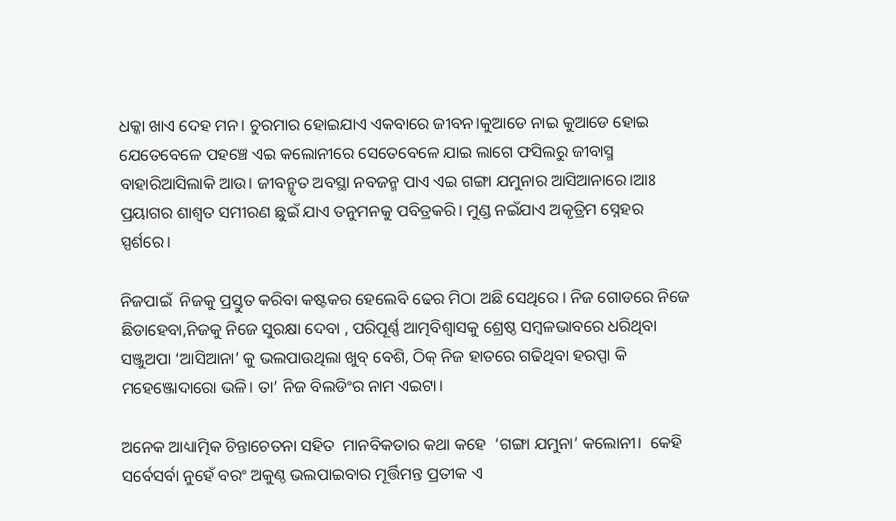ଧକ୍କା ଖାଏ ଦେହ ମନ। ଚୁରମାର ହୋଇଯାଏ ଏକବାରେ ଜୀବନ।କୁଆଡେ ନାଇ କୁଆଡେ ହୋଇ ଯେତେବେଳେ ପହଞ୍ଚେ ଏଇ କଲୋନୀରେ ସେତେବେଳେ ଯାଇ ଲାଗେ ଫସିଲରୁ ଜୀବାସ୍ମ ବାହାରିଆସିଲାକି ଆଉ। ଜୀବନ୍ମୃତ ଅବସ୍ଥା ନବଜନ୍ମ ପାଏ ଏଇ ଗଙ୍ଗା ଯମୁନାର ଆସିଆନାରେ।ଆଃ ପ୍ରୟାଗର ଶାଶ୍ବତ ସମୀରଣ ଛୁଇଁ ଯାଏ ତନୁମନକୁ ପବିତ୍ରକରି। ମୁଣ୍ଡ ନଇଁଯାଏ ଅକୃତ୍ରିମ ସ୍ନେହର ସ୍ପର୍ଶରେ।

ନିଜପାଇଁ  ନିଜକୁ ପ୍ରସ୍ତୁତ କରିବା କଷ୍ଟକର ହେଲେବି ଢେର ମିଠା ଅଛି ସେଥିରେ । ନିଜ ଗୋଡରେ ନିଜେ ଛିଡାହେବା,ନିଜକୁ ନିଜେ ସୁରକ୍ଷା ଦେବା , ପରିପୂର୍ଣ୍ଣ ଆତ୍ମବିଶ୍ବାସକୁ ଶ୍ରେଷ୍ଠ ସମ୍ବଳଭାବରେ ଧରିଥିବା ସଞ୍ଜୁଅପା ‘ଆସିଆନା’ କୁ ଭଲପାଉଥିଲା ଖୁବ୍ ବେଶି, ଠିକ୍ ନିଜ ହାତରେ ଗଢିଥିବା ହରପ୍ପା କି ମହେଞ୍ଜୋଦାରୋ ଭଳି। ତା’ ନିଜ ବିଲଡିଂର ନାମ ଏଇଟା।

ଅନେକ ଆଧ୍ୟାତ୍ମିକ ଚିନ୍ତାଚେତନା ସହିତ  ମାନବିକତାର କଥା କହେ  ‘ଗଙ୍ଗା ଯମୁନା’ କଲୋନୀ।  କେହି ସର୍ବେସର୍ବା ନୁହେଁ ବରଂ ଅକୁଣ୍ଠ ଭଲପାଇବାର ମୂର୍ତ୍ତିମନ୍ତ ପ୍ରତୀକ ଏ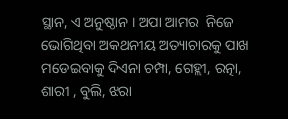ସ୍ଥାନ, ଏ ଅନୁଷ୍ଠାନ । ଅପା ଆମର  ନିଜେ ଭୋଗିଥିବା ଅକଥନୀୟ ଅତ୍ୟାଚାରକୁ ପାଖ ମଡେଇବାକୁ ଦିଏନା ଚମ୍ପା, ଗେହ୍ଲୀ, ରତ୍ନା, ଶାରୀ , ବୁଲି, ଝରା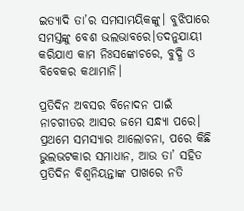ଇତ୍ୟାଦି ତା’ର ସମସାମୟିକଙ୍କୁ। ବୁଝିପାରେ ସମସ୍ତଙ୍କୁ ବେଶ ଭଲଭାବରେ।ତଦନୁଯାୟୀ କରିଯାଏ କାମ ନିଃସଙ୍କୋଚରେ, ବୁଦ୍ଧି ଓ ବିବେକର କଥାମାନି।

ପ୍ରତିଦିନ ଅବସର ବିନୋଦନ ପାଇଁ ନାଚଗୀତର ଆସର ଜମେ ସନ୍ଧ୍ୟା ପରେ। ପ୍ରଥମେ ସମସ୍ୟାର ଆଲୋଚନା, ପରେ କିଛି ଭୁଲଭଟକାର ସମାଧାନ, ଆଉ ତା’ ସହିତ ପ୍ରତିଦିନ ବିଶ୍ବନିୟନ୍ତାଙ୍କ ପାଖରେ ନତି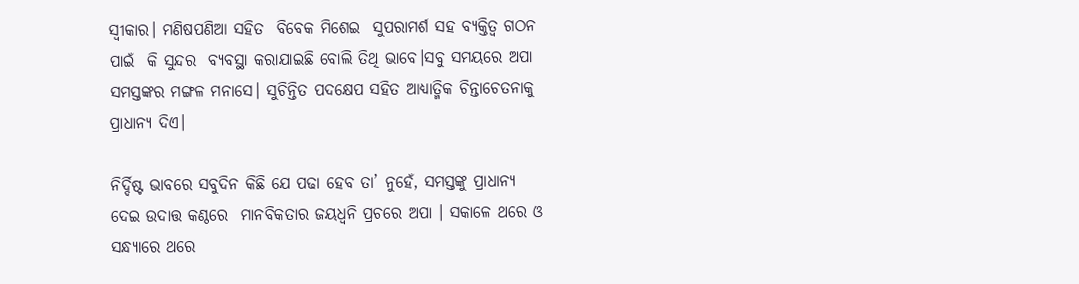ସ୍ବୀକାର। ମଣିଷପଣିଆ ସହିତ  ବିବେକ ମିଶେଇ  ସୁପରାମର୍ଶ ସହ ବ୍ୟକ୍ତିତ୍ବ ଗଠନ ପାଇଁ  କି ସୁନ୍ଦର  ବ୍ୟବସ୍ଥା କରାଯାଇଛି ବୋଲି ତିଥି ଭାବେ।ସବୁ ସମୟରେ ଅପା ସମସ୍ତଙ୍କର ମଙ୍ଗଳ ମନାସେ। ସୁଚିନ୍ତିତ ପଦକ୍ଷେପ ସହିତ ଆଧ୍ୟାତ୍ମିକ ଚିନ୍ତାଚେତନାକୁ ପ୍ରାଧାନ୍ୟ ଦିଏ।

ନିର୍ଦ୍ଦିଷ୍ଟ ଭାବରେ ସବୁଦିନ କିଛି ଯେ ପଢା ହେବ ତା’ ନୁହେଁ, ସମସ୍ତଙ୍କୁ ପ୍ରାଧାନ୍ୟ ଦେଇ ଉଦାତ୍ତ କଣ୍ଠରେ  ମାନବିକତାର ଜୟଧ୍ବନି ପ୍ରଚରେ ଅପା । ସକାଳେ ଥରେ ଓ  ସନ୍ଧ୍ୟାରେ ଥରେ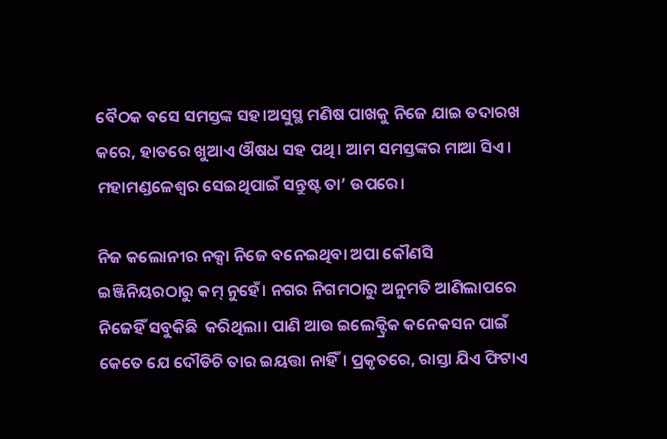ବୈଠକ ବସେ ସମସ୍ତଙ୍କ ସହ।ଅସୁସ୍ଥ ମଣିଷ ପାଖକୁ ନିଜେ ଯାଇ ତଦାରଖ କରେ, ହାତରେ ଖୁଆଏ ଔଷଧ ସହ ପଥି। ଆମ ସମସ୍ତଙ୍କର ମାଆ ସିଏ। ମହାମଣ୍ଡଳେଶ୍ବର ସେଇଥିପାଇଁ ସନ୍ତୁଷ୍ଟ ତା’ ଉପରେ।

ନିଜ କଲୋନୀର ନକ୍ସା ନିଜେ ବନେଇଥିବା ଅପା କୌଣସି  ଇଞ୍ଜିନିୟରଠାରୁ କମ୍ ନୁହେଁ। ନଗର ନିଗମଠାରୁ ଅନୁମତି ଆଣିଲାପରେ ନିଜେହିଁ ସବୁକିଛି  କରିଥିଲା। ପାଣି ଆଉ ଇଲେକ୍ଟ୍ରିକ କନେକସନ ପାଇଁ କେତେ ଯେ ଦୌଡିଚି ତାର ଇୟତ୍ତା ନାହିଁ। ପ୍ରକୃତରେ, ରାସ୍ତା ଯିଏ ଫିଟାଏ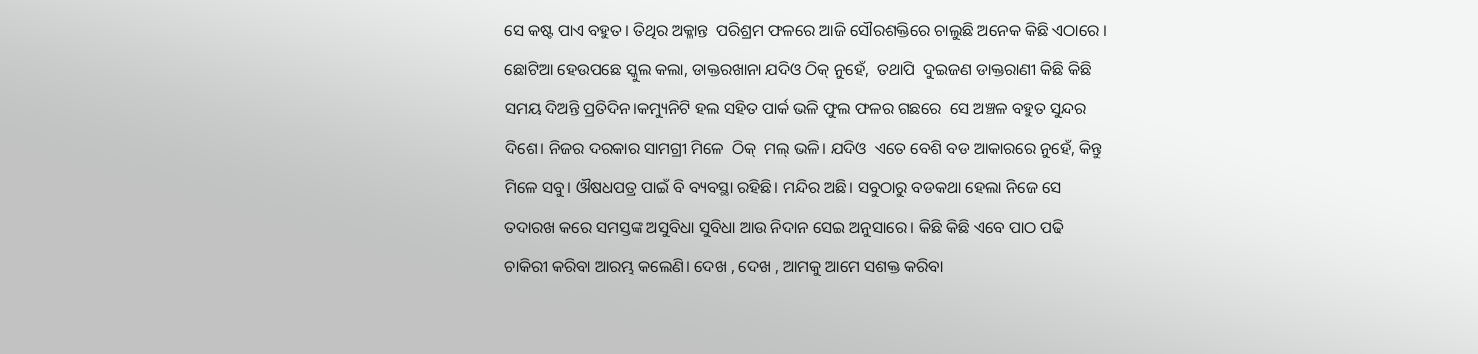ସେ କଷ୍ଟ ପାଏ ବହୁତ। ତିଥିର ଅକ୍ଳାନ୍ତ  ପରିଶ୍ରମ ଫଳରେ ଆଜି ସୌରଶକ୍ତିରେ ଚାଲୁଛି ଅନେକ କିଛି ଏଠାରେ ।
ଛୋଟିଆ ହେଉପଛେ ସ୍କୁଲ କଲା, ଡାକ୍ତରଖାନା ଯଦିଓ ଠିକ୍ ନୁହେଁ,  ତଥାପି  ଦୁଇଜଣ ଡାକ୍ତରାଣୀ କିଛି କିଛି ସମୟ ଦିଅନ୍ତି ପ୍ରତିଦିନ।କମ୍ୟୁନିଟି ହଲ ସହିତ ପାର୍କ ଭଳି ଫୁଲ ଫଳର ଗଛରେ  ସେ ଅଞ୍ଚଳ ବହୁତ ସୁନ୍ଦର ଦିଶେ। ନିଜର ଦରକାର ସାମଗ୍ରୀ ମିଳେ  ଠିକ୍  ମଲ୍ ଭଳି। ଯଦିଓ  ଏତେ ବେଶି ବଡ ଆକାରରେ ନୁହେଁ, କିନ୍ତୁ ମିଳେ ସବୁ। ଔଷଧପତ୍ର ପାଇଁ ବି ବ୍ୟବସ୍ଥା ରହିଛି। ମନ୍ଦିର ଅଛି। ସବୁଠାରୁ ବଡକଥା ହେଲା ନିଜେ ସେ ତଦାରଖ କରେ ସମସ୍ତଙ୍କ ଅସୁବିଧା ସୁବିଧା ଆଉ ନିଦାନ ସେଇ ଅନୁସାରେ। କିଛି କିଛି ଏବେ ପାଠ ପଢି ଚାକିରୀ କରିବା ଆରମ୍ଭ କଲେଣି। ଦେଖ , ଦେଖ , ଆମକୁ ଆମେ ସଶକ୍ତ କରିବା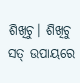ଶିଖିଚୁ। ଶିଖିଚୁ ସତ୍ ଉପାୟରେ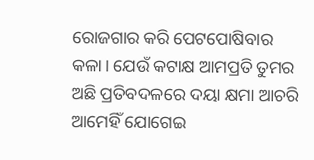ରୋଜଗାର କରି ପେଟପୋଷିବାର କଳା। ଯେଉଁ କଟାକ୍ଷ ଆମପ୍ରତି ତୁମର ଅଛି ପ୍ରତିବଦଳରେ ଦୟା କ୍ଷମା ଆଚରି ଆମେହିଁ ଯୋଗେଇ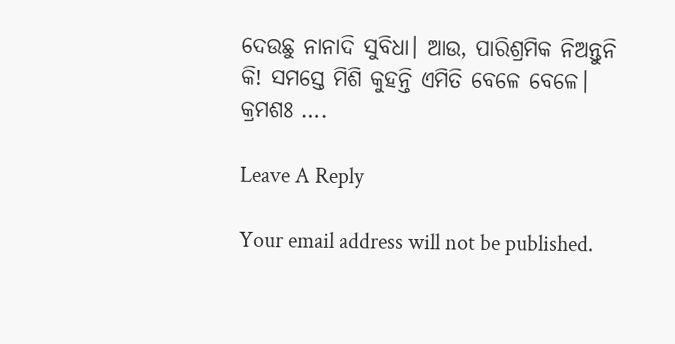ଦେଉଛୁ ନାନାଦି ସୁବିଧା। ଆଉ, ପାରିଶ୍ରମିକ ନିଅନ୍ତୁନି  କି! ସମସ୍ତେ ମିଶି କୁହନ୍ତି ଏମିତି ବେଳେ ବେଳେ।
କ୍ରମଶଃ ….

Leave A Reply

Your email address will not be published.